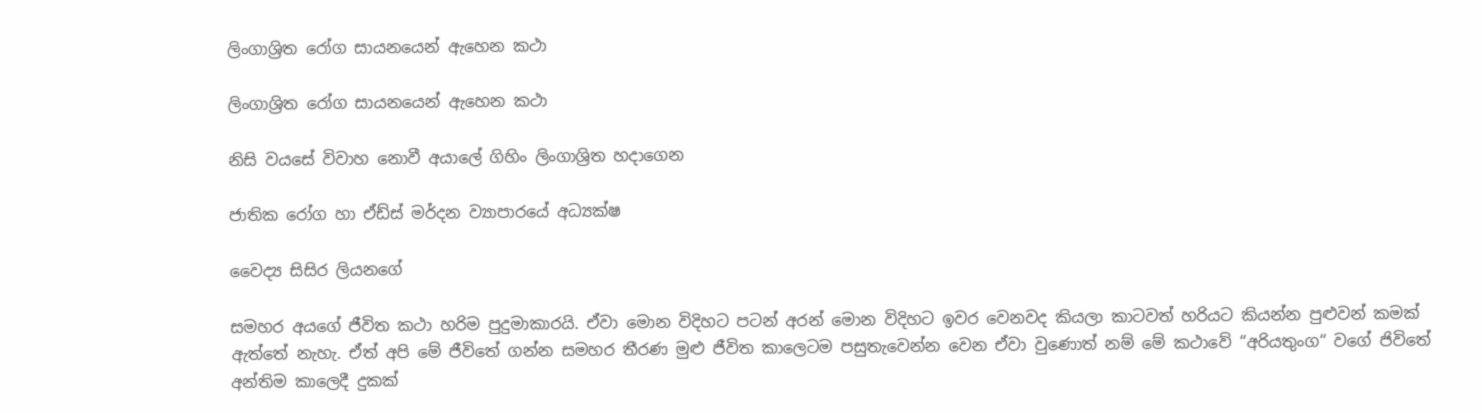ලිංගාශ්‍රිත රෝග සායනයෙන් ඇහෙන කථා

ලිංගාශ්‍රිත රෝග සායනයෙන් ඇහෙන කථා

නිසි වයසේ විවාහ නොවී අයාලේ ගිහිං ලිංගාශ්‍රිත හදාගෙන

ජාතික රෝග හා ඒඩ්ස් මර්දන ව්‍යාපාරයේ අධ්‍යක්ෂ

වෛද්‍ය සිසිර ලියනගේ

සමහර අයගේ ජීවිත කථා හරිම පුදුමාකාරයි. ඒවා මොන විදිහට පටන් අරන් මොන විදිහට ඉවර වෙනවද කියලා කාටවත් හරියට කියන්න පුළුවන් කමක් ඇත්තේ නැහැ. ඒත් අපි මේ ජීවිතේ ගන්න සමහර තීරණ මුළු ජීවිත කාලෙටම පසුතැවෙන්න වෙන ඒවා වුණොත් නම් මේ කථාවේ “අරියතුංග“ වගේ ජිවිතේ අන්තිම කාලෙදී දුකක්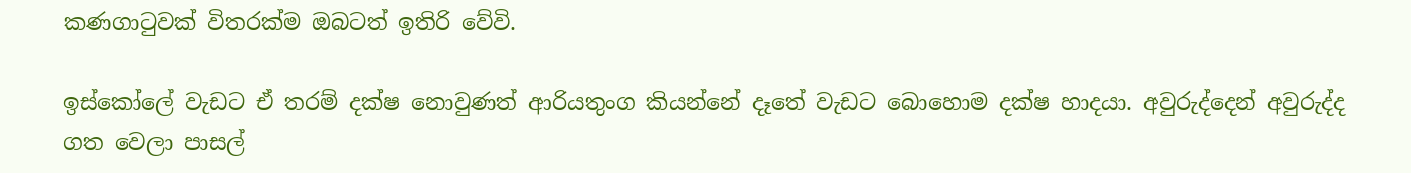කණගාටුවක් විතරක්ම ඔබටත් ඉතිරි වේවි.

ඉස්කෝලේ වැඩට ඒ තරම් දක්ෂ නොවුණත් ආරියතුංග කියන්නේ දෑතේ වැඩට බොහොම දක්ෂ හාදයා. අවුරුද්දෙන් අවුරුද්ද ගත වෙලා පාසල්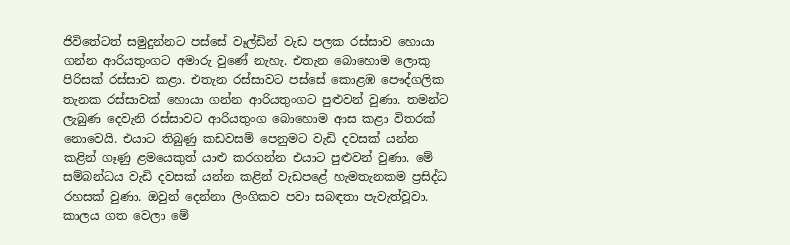ජිවිතේටත් සමුදුන්නට පස්සේ වෑල්ඩින් වැඩ පලක රස්සාව හොයා ගන්න ආරියතුංගට අමාරු වුණේ නැහැ. එතැන බොහොම ලොකු පිරිසක් රස්සාව කළා. එතැන රස්සාවට පස්සේ කොළඹ පෞද්ගලික තැනක රස්සාවක් හොයා ගන්න ආරියතුංගට පුළුවන් වුණා. තමන්ට ලැබුණ දෙවැනි රස්සාවට ආරියතුංග බොහොම ආස කළා විතරක් නොවෙයි. එයාට තිබුණු කඩවසම් පෙනුමට වැඩි දවසක් යන්න කළින් ගෑණු ළමයෙකුත් යාළු කරගන්න එයාට පුළුවන් වුණා. මේ සම්බන්ධය වැඩි දවසක් යන්න කළින් වැඩපළේ හැමතැනකම ප්‍රසිද්ධ රහසක් වුණා. ඔවුන් දෙන්නා ලිංගිකව පවා සබඳතා පැවැත්වූවා. කාලය ගත වෙලා මේ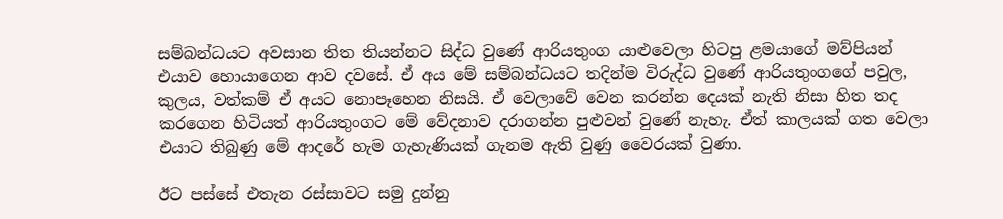සම්බන්ධයට අවසාන තිත තියන්නට සිද්ධ වුණේ ආරියතුංග යාළුවෙලා හිටපු ළමයාගේ මව්පියන් එයාව හොයාගෙන ආව දවසේ. ඒ අය මේ සම්බන්ධයට තදින්ම විරුද්ධ වුණේ ආරියතුංගගේ පවුල, කුලය, වත්කම් ඒ අයට නොපෑහෙන නිසයි. ඒ වෙලාවේ වෙන කරන්න දෙයක් නැති නිසා හිත තද කරගෙන හිටියත් ආරියතුංගට මේ වේදනාව දරාගන්න පුළුවන් වුණේ නැහැ. ඒත් කාලයක් ගත වෙලා එයාට තිබුණු මේ ආදරේ හැම ගැහැණියක් ගැනම ඇති වුණු වෛරයක් වුණා.

ඊට පස්සේ එතැන රස්සාවට සමු දුන්නු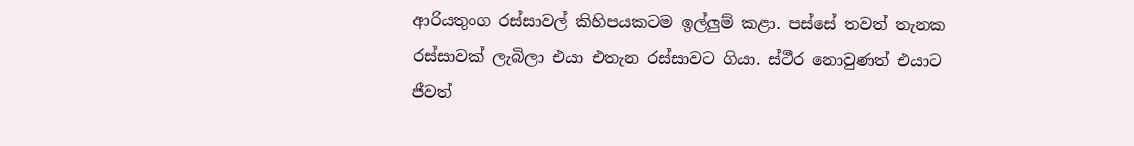ආරියතුංග රස්සාවල් කිහිපයකටම ඉල්ලුම් කළා. පස්සේ තවත් තැනක රස්සාවක් ලැබිලා එයා එතැන රස්සාවට ගියා. ස්ථීර නොවුණත් එයාට ජීවත්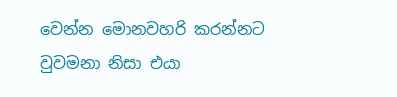වෙන්න මොනවහරි කරන්නට වුවමනා නිසා එයා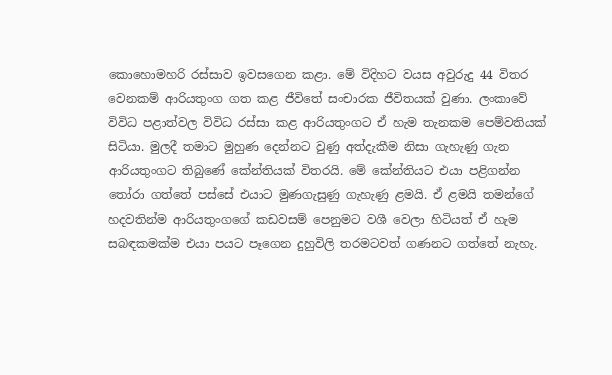කොහොමහරි රස්සාව ඉවසගෙන කළා. මේ විදිහට වයස අවුරුදු 44 විතර වෙනකම් ආරියතුංග ගත කළ ජීවිතේ සංචාරක ජීවිතයක් වුණා. ලංකාවේ විවිධ පළාත්වල විවිධ රස්සා කළ ආරියතුංගට ඒ හැම තැනකම පෙම්වතියක් සිටියා. මුලදී තමාට මුහුණ දෙන්නට වුණු අත්දැකීම නිසා ගැහැණු ගැන ආරියතුංගට තිබුණේ කේන්තියක් විතරයි. මේ කේන්තියට එයා පළිගන්න තෝරා ගත්තේ පස්සේ එයාට මුණගැසුණු ගැහැණු ළමයි. ඒ ළමයි තමන්ගේ හදවතින්ම ආරියතුංගගේ කඩවසම් පෙනුමට වශී වෙලා හිටියත් ඒ හැම සබඳකමක්ම එයා පයට පෑගෙන දුහුවිලි තරමටවත් ගණනට ගත්තේ නැහැ.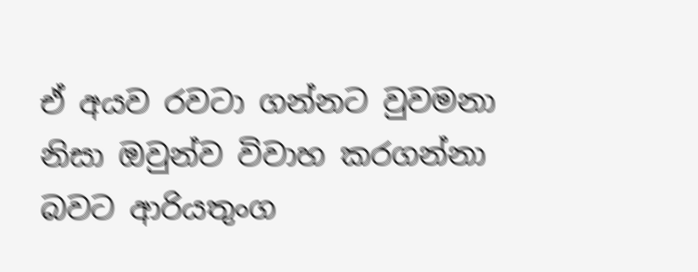ඒ අයව රවටා ගන්නට වුවමනා නිසා ඔවුන්ව විවාහ කරගන්නා බවට ආරියතුංග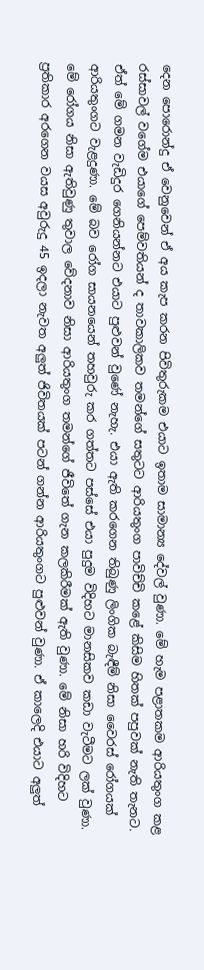දෙන පොරොන්දු ඒ වෙනුවෙන් ඒ අය කැප කරන පිවිතුරුකම එයාට ඉතාම සාමාන්‍ය දේවල් වුණා. මේ හැම පළාතකම ආරියතුංග කළ රස්සාවල් වගේම එයාගේ පෙම්වතියන් ද තාවකාලිකව තමන්ගේ සතුටට ආරියතුංග පාවිච්චි කළේ කිසිම හිතක් පපුවක් නැති තැනට. ඒත් මේ ගමන වැඩිදුර ගෙනියන්නට එයාට පුළුවන් වුණේ නැහැ. එයා ඇති කරගෙන තිබුණු ලිංගික බැඳීම් නිසා වෛරස් රෝගයක් ආරියතුංගට වැළදුණා. මේ බව රෝග සායනයෙන් තහවුරු කර ගත්තට පස්සේ එයා පුදුම විදිහට මානසිකව කඩා වැටීමට ලක් වුණා. මේ රෝගය නිසා ඇතිවුණු තුවාල වේදනාව නිසා ආරියතුංග තමන්ගේ ජීවිතේ ගැන කලකිරීමක් ඇති වුණා. මේ නිසා හරි විදිහට ප්‍රතිකාර අරගෙන වයස අවුරුදු 45 ඉදලා නැවත අලුත් ජිවිතයක් පටන් ගන්න ආරියතුංගට පුළුවන් වුණා. ඒ කාලෙදි එයාට අලුත්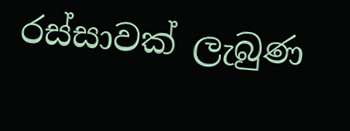රස්සාවක් ලැබුණ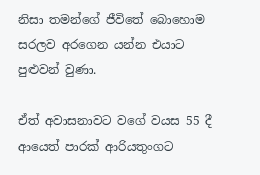නිසා තමන්ගේ ජීවිතේ බොහොම සරලව අරගෙන යන්න එයාට පුළුවන් වුණා.

ඒත් අවාසනාවට වගේ වයස 55 දී ආයෙත් පාරක් ආරියතුංගට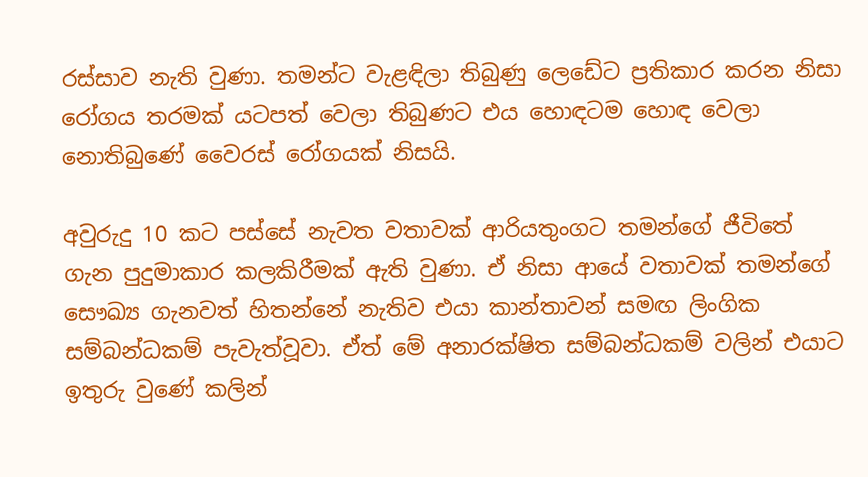රස්සාව නැති වුණා. තමන්ට වැළඳිලා තිබුණු ලෙඩේට ප්‍රතිකාර කරන නිසා රෝගය තරමක් යටපත් වෙලා තිබුණට එය හොඳටම හොඳ වෙලා නොතිබුණේ වෛරස් රෝගයක් නිසයි.

අවුරුදු 10 කට පස්සේ නැවත වතාවක් ආරියතුංගට තමන්ගේ ජීවිතේ ගැන පුදුමාකාර කලකිරීමක් ඇති වුණා. ඒ නිසා ආයේ වතාවක් තමන්ගේ සෞඛ්‍ය ගැනවත් හිතන්නේ නැතිව එයා කාන්තාවන් සමඟ ලිංගික සම්බන්ධකම් පැවැත්වූවා. ඒත් මේ අනාරක්ෂිත සම්බන්ධකම් වලින් එයාට ඉතුරු වුණේ කලින්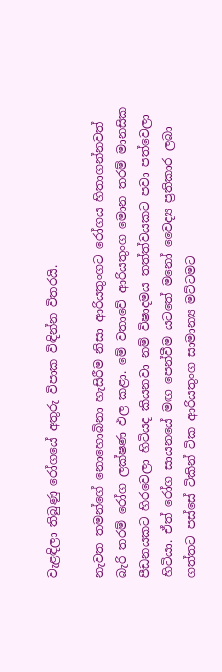වැළඳිලා තිබුණු රෝගයේ අතුරු විපාක විඳින්න විතරයි.

නැවත තමන්ගේ නොහොබිනා හැසිරීම නිසා ආරියතුංගට රෝගය හිතාගන්නවත් බැරි තරම් රෝග ලක්ෂණ ඵල කළා. මේ වතාවේ ආරියතුංග මොන තරම් මානසික පීඩනයකට හිරවෙලා හිටියද කියනවා නම් විෂාදමය තත්ත්වයකට පවා පත්වෙලා හිටියා. ඒත් රෝග සායනයේ මඟ පෙන්වීම යටතේ මනෝ වෛද්‍ය ප්‍රතිකාර ලබා ගත්තට පස්සේ ටිකින් ටික ආරියතුංග සාමාන්‍ය මට්ටමට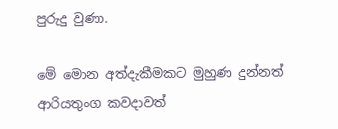පුරුදු වුණා.

මේ මොන අත්දැකීමකට මුහුණ දුන්නත් ආරියතුංග කවදාවත්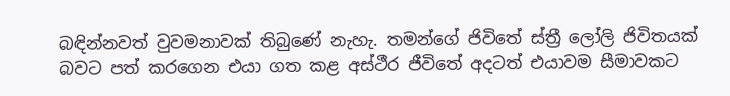බඳින්නවත් වුවමනාවක් තිබුණේ නැහැ. තමන්ගේ ජිවිතේ ස්ත්‍රී ලෝලි ජිවිතයක් බවට පත් කරගෙන එයා ගත කළ අස්ථීර ජීවිතේ අදටත් එයාවම සීමාවකට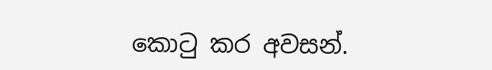කොටු කර අවසන්.